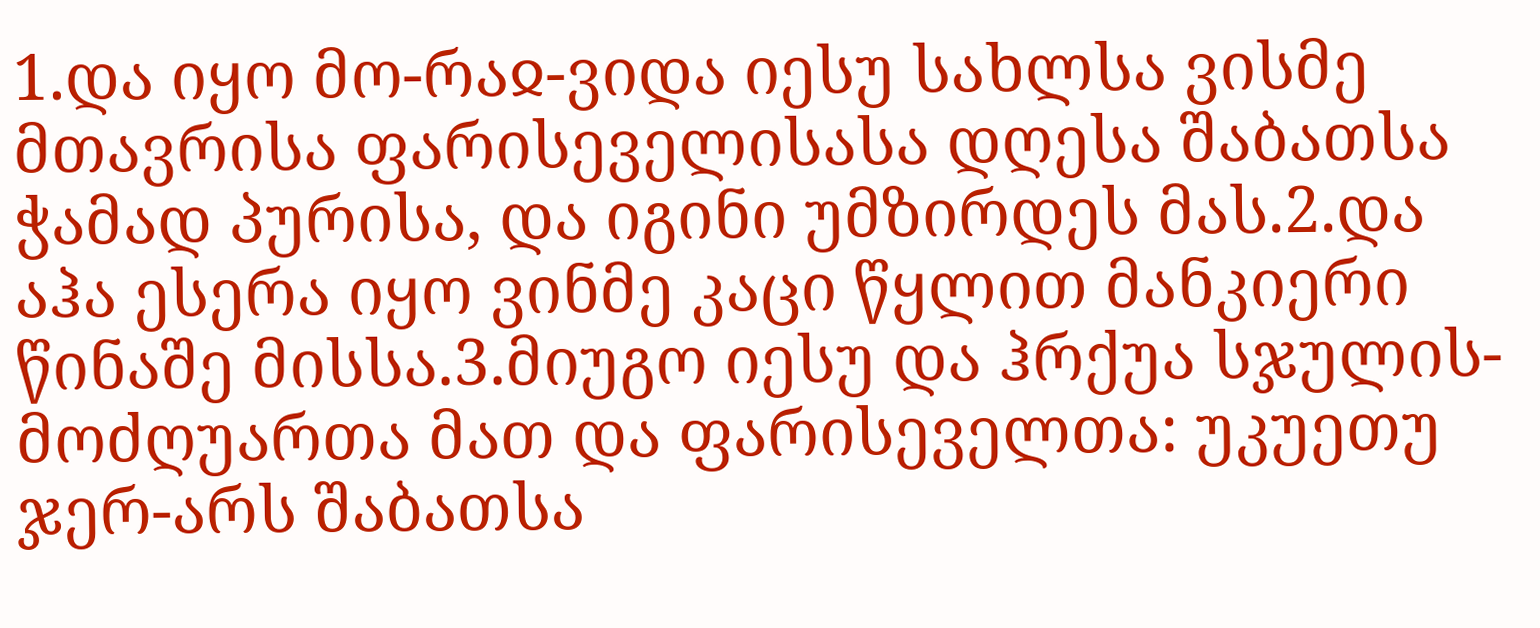1.და იყო მო-რაჲ-ვიდა იესუ სახლსა ვისმე მთავრისა ფარისეველისასა დღესა შაბათსა ჭამად პურისა, და იგინი უმზირდეს მას.2.და აჰა ესერა იყო ვინმე კაცი წყლით მანკიერი წინაშე მისსა.3.მიუგო იესუ და ჰრქუა სჯულის-მოძღუართა მათ და ფარისეველთა: უკუეთუ ჯერ-არს შაბათსა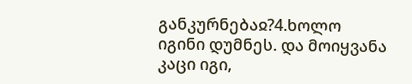განკურნებაჲ?4.ხოლო იგინი დუმნეს. და მოიყვანა კაცი იგი,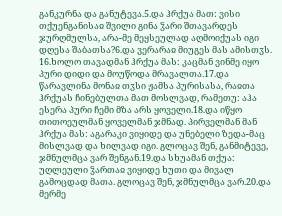განკურნა და განუტევა.5.და ჰრქუა მათ: ვისი თქუენგანისაჲ შვილი გინა ჴარი შთავარდეს ჯურღმულსა, არა-მე მეყსეულად აღმოიქუას იგი დღესა შაბათსა?6.და ვერარაჲ მიუგეს მას ამისთჳს.
16.ხოლო თავადმან ჰრქუა მას: კაცმან ვინმე იყო პური დიდი და მოუწოდა მრავალთა.17.და წარავლინა მონაჲ თჳსი ჟამსა პურისასა, რაჲთა ჰრქუას ჩინებულთა მათ მოსლვად, რამეთუ: აჰა ესერა პური ჩემი მზა არს ყოველი.18.და იწყო თითოეულმან ყოველმან ჯმნად. პირველმან მან ჰრქუა მას: აგარაკი ვიყიდე და უნებელი ზედა-მაც მისლვად და ხილვად იგი. გლოცავ შენ, განმიტევე, ჯმნულმცა ვარ შენგან.19.და სხუამან თქუა: უღლეული ჴართაჲ ვიყიდე ხუთი და მივალ გამოცდად მათა. გლოცავ შენ, ჯმნულმცა ვარ.20.და მერმე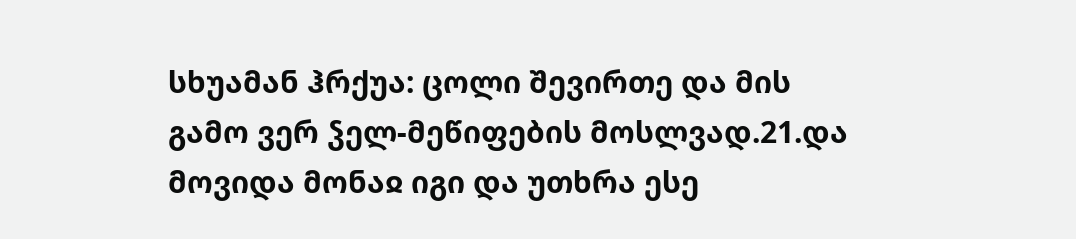სხუამან ჰრქუა: ცოლი შევირთე და მის გამო ვერ ჴელ-მეწიფების მოსლვად.21.და მოვიდა მონაჲ იგი და უთხრა ესე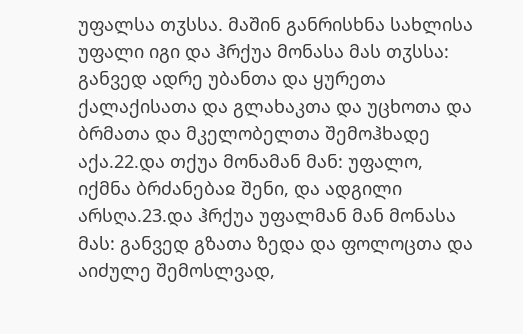უფალსა თჳსსა. მაშინ განრისხნა სახლისა უფალი იგი და ჰრქუა მონასა მას თჳსსა: განვედ ადრე უბანთა და ყურეთა ქალაქისათა და გლახაკთა და უცხოთა და ბრმათა და მკელობელთა შემოჰხადე აქა.22.და თქუა მონამან მან: უფალო, იქმნა ბრძანებაჲ შენი, და ადგილი არსღა.23.და ჰრქუა უფალმან მან მონასა მას: განვედ გზათა ზედა და ფოლოცთა და აიძულე შემოსლვად,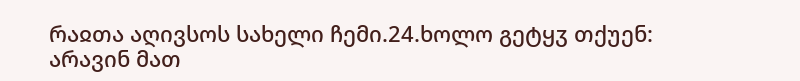რაჲთა აღივსოს სახელი ჩემი.24.ხოლო გეტყჳ თქუენ: არავინ მათ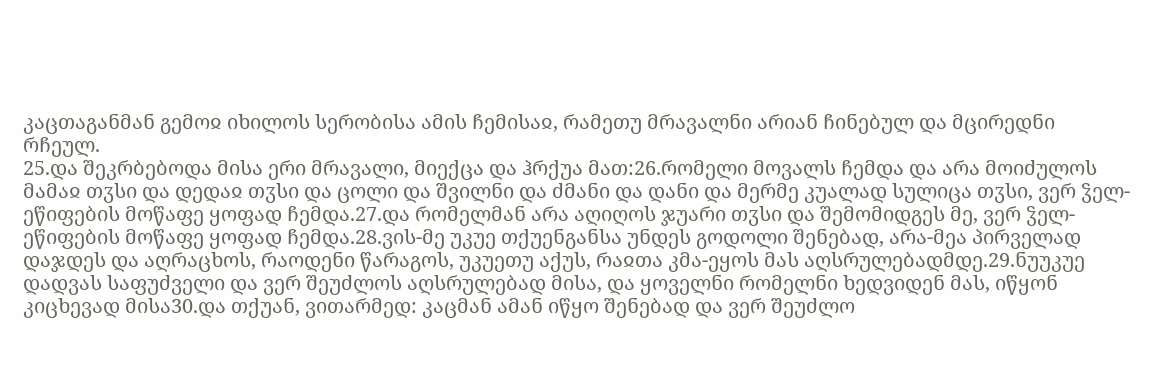კაცთაგანმან გემოჲ იხილოს სერობისა ამის ჩემისაჲ, რამეთუ მრავალნი არიან ჩინებულ და მცირედნი რჩეულ.
25.და შეკრბებოდა მისა ერი მრავალი, მიექცა და ჰრქუა მათ:26.რომელი მოვალს ჩემდა და არა მოიძულოს მამაჲ თჳსი და დედაჲ თჳსი და ცოლი და შვილნი და ძმანი და დანი და მერმე კუალად სულიცა თჳსი, ვერ ჴელ-ეწიფების მოწაფე ყოფად ჩემდა.27.და რომელმან არა აღიღოს ჯუარი თჳსი და შემომიდგეს მე, ვერ ჴელ-ეწიფების მოწაფე ყოფად ჩემდა.28.ვის-მე უკუე თქუენგანსა უნდეს გოდოლი შენებად, არა-მეა პირველად დაჯდეს და აღრაცხოს, რაოდენი წარაგოს, უკუეთუ აქუს, რაჲთა კმა-ეყოს მას აღსრულებადმდე.29.ნუუკუე დადვას საფუძველი და ვერ შეუძლოს აღსრულებად მისა, და ყოველნი რომელნი ხედვიდენ მას, იწყონ კიცხევად მისა30.და თქუან, ვითარმედ: კაცმან ამან იწყო შენებად და ვერ შეუძლო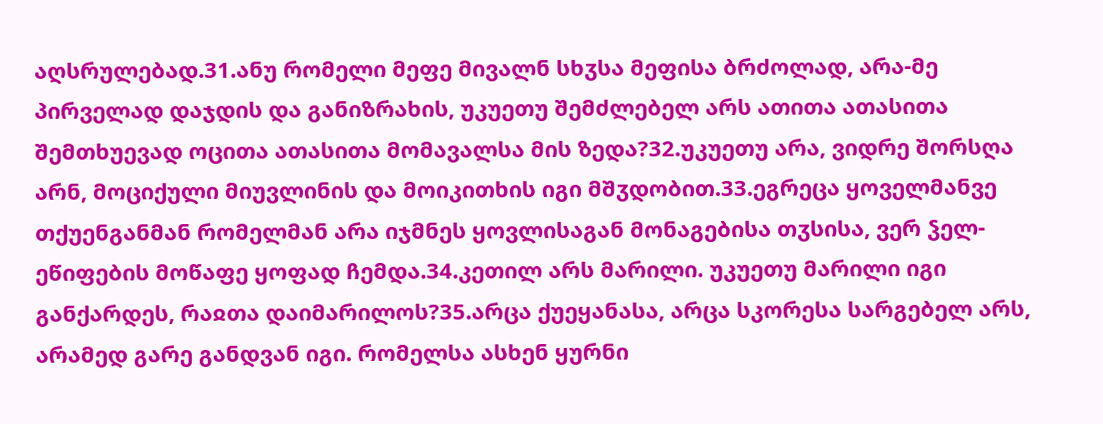აღსრულებად.31.ანუ რომელი მეფე მივალნ სხჳსა მეფისა ბრძოლად, არა-მე პირველად დაჯდის და განიზრახის, უკუეთუ შემძლებელ არს ათითა ათასითა შემთხუევად ოცითა ათასითა მომავალსა მის ზედა?32.უკუეთუ არა, ვიდრე შორსღა არნ, მოციქული მიუვლინის და მოიკითხის იგი მშჳდობით.33.ეგრეცა ყოველმანვე თქუენგანმან რომელმან არა იჯმნეს ყოვლისაგან მონაგებისა თჳსისა, ვერ ჴელ-ეწიფების მოწაფე ყოფად ჩემდა.34.კეთილ არს მარილი. უკუეთუ მარილი იგი განქარდეს, რაჲთა დაიმარილოს?35.არცა ქუეყანასა, არცა სკორესა სარგებელ არს, არამედ გარე განდვან იგი. რომელსა ასხენ ყურნი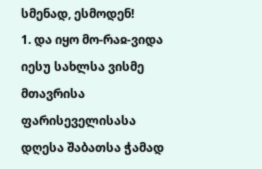სმენად, ესმოდენ!
1. და იყო მო-რაჲ-ვიდა იესუ სახლსა ვისმე მთავრისა ფარისეველისასა დღესა შაბათსა ჭამად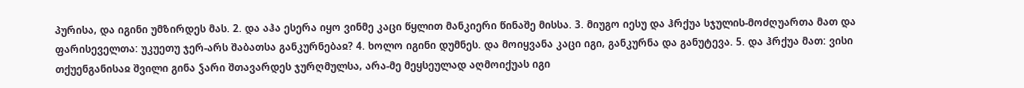პურისა, და იგინი უმზირდეს მას. 2. და აჰა ესერა იყო ვინმე კაცი წყლით მანკიერი წინაშე მისსა. 3. მიუგო იესუ და ჰრქუა სჯულის-მოძღუართა მათ და ფარისეველთა: უკუეთუ ჯერ-არს შაბათსა განკურნებაჲ? 4. ხოლო იგინი დუმნეს. და მოიყვანა კაცი იგი, განკურნა და განუტევა. 5. და ჰრქუა მათ: ვისი თქუენგანისაჲ შვილი გინა ჴარი შთავარდეს ჯურღმულსა, არა-მე მეყსეულად აღმოიქუას იგი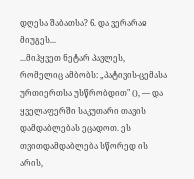დღესა შაბათსა? 6. და ვერარაჲ მიუგეს...
...მიჰყვეთ ნეტარ პავლეს, რომელიც ამბობს: „პატივის-ცემასა ურთიერთსა უსწრობდით" (), — და ყველაფერში საკუთარი თავის დამდაბლებას ეცადოთ. ეს თვითდამდაბლება სწორედ ის არის,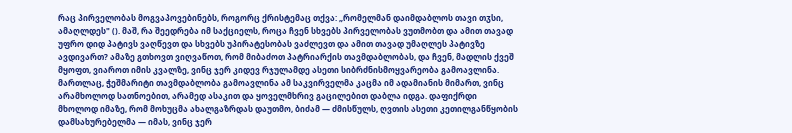რაც პირველობას მოგვაპოვებინებს, როგორც ქრისტემაც თქვა: „რომელმან დაიმდაბლოს თავი თჳსი, ამაღლდეს" (). მაშ, რა შეედრება იმ საქციელს, როცა ჩვენ სხვებს პირველობას ვუთმობთ და ამით თავად უფრო დიდ პატივს ვაღწევთ და სხვებს უპირატესობას ვაძლევთ და ამით თავად უმაღლეს პატივზე ავდივართ? ამაზე გთხოვთ ვიღვაწოთ, რომ მიბაძოთ პატრიარქის თავმდაბლობას, და ჩვენ, მადლის ქვეშ მყოფთ, ვიაროთ იმის კვალზე, ვინც ჯერ კიდევ რჯულამდე ასეთი სიბრძნისმოყვარეობა გამოავლინა. მართლაც, ჭეშმარიტი თავმდაბლობა გამოავლინა ამ საკვირველმა კაცმა იმ ადამიანის მიმართ, ვინც არამხოლოდ სათნოებით, არამედ ასაკით და ყოველმხრივ გაცილებით დაბლა იდგა. დაფიქრდი მხოლოდ იმაზე, რომ მოხუცმა ახალგაზრდას დაუთმო, ბიძამ — ძმისწულს, ღვთის ასეთი კეთილგანწყობის დამსახურებელმა — იმას, ვინც ჯერ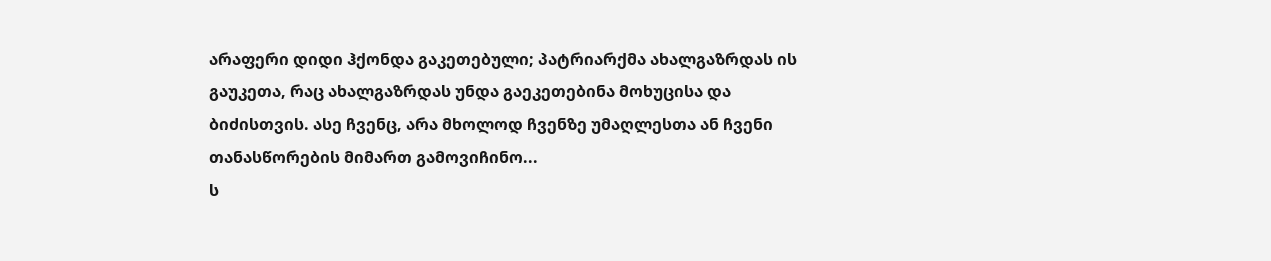არაფერი დიდი ჰქონდა გაკეთებული; პატრიარქმა ახალგაზრდას ის გაუკეთა, რაც ახალგაზრდას უნდა გაეკეთებინა მოხუცისა და ბიძისთვის. ასე ჩვენც, არა მხოლოდ ჩვენზე უმაღლესთა ან ჩვენი თანასწორების მიმართ გამოვიჩინო...
ს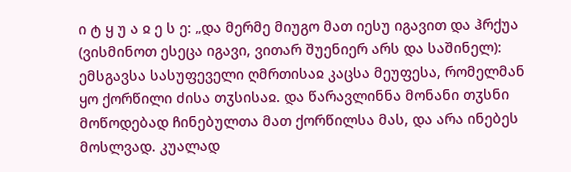ი ტ ყ უ ა ჲ ე ს ე: „და მერმე მიუგო მათ იესუ იგავით და ჰრქუა (ვისმინოთ ესეცა იგავი, ვითარ შუენიერ არს და საშინელ): ემსგავსა სასუფეველი ღმრთისაჲ კაცსა მეუფესა, რომელმან ყო ქორწილი ძისა თჳსისაჲ. და წარავლინნა მონანი თჳსნი მოწოდებად ჩინებულთა მათ ქორწილსა მას, და არა ინებეს მოსლვად. კუალად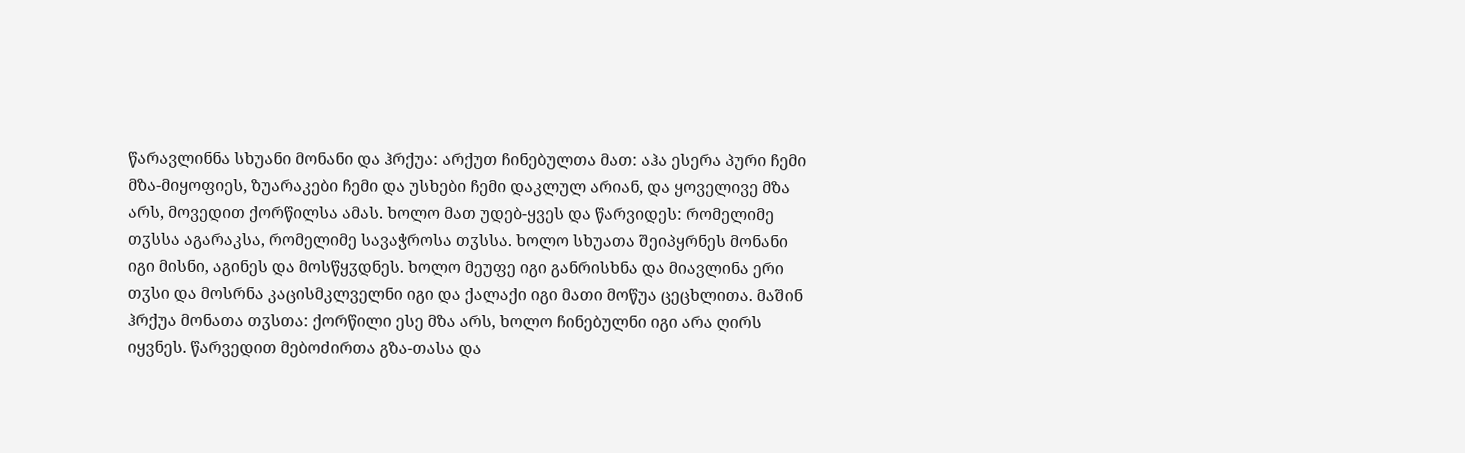წარავლინნა სხუანი მონანი და ჰრქუა: არქუთ ჩინებულთა მათ: აჰა ესერა პური ჩემი მზა-მიყოფიეს, ზუარაკები ჩემი და უსხები ჩემი დაკლულ არიან, და ყოველივე მზა არს, მოვედით ქორწილსა ამას. ხოლო მათ უდებ-ყვეს და წარვიდეს: რომელიმე თჳსსა აგარაკსა, რომელიმე სავაჭროსა თჳსსა. ხოლო სხუათა შეიპყრნეს მონანი იგი მისნი, აგინეს და მოსწყჳდნეს. ხოლო მეუფე იგი განრისხნა და მიავლინა ერი თჳსი და მოსრნა კაცისმკლველნი იგი და ქალაქი იგი მათი მოწუა ცეცხლითა. მაშინ ჰრქუა მონათა თჳსთა: ქორწილი ესე მზა არს, ხოლო ჩინებულნი იგი არა ღირს იყვნეს. წარვედით მებოძირთა გზა-თასა და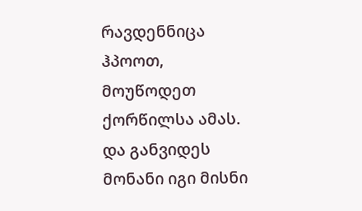რავდენნიცა ჰპოოთ, მოუწოდეთ ქორწილსა ამას. და განვიდეს მონანი იგი მისნი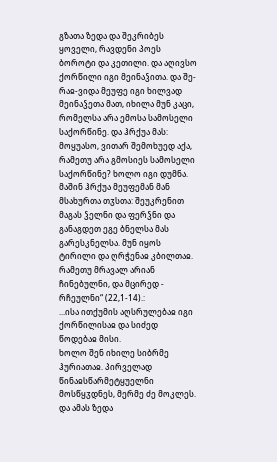გზათა ზედა და შეკრიბეს ყოველი, რავდენი პოეს ბოროტი და კეთილი. და აღივსო ქორწილი იგი მეინაჴითა. და შე-რაჲ-ვიდა მეუფე იგი ხილვად მეინაჴეთა მათ, იხილა მუნ კაცი, რომელსა არა ემოსა სამოსელი საქორწინე. და ჰრქუა მას: მოყუასო, ვითარ შემოხუედ აქა, რამეთუ არა გმოსიეს სამოსელი საქორწინე? ხოლო იგი დუმნა. მაშინ ჰრქუა მეუფემან მან მსახურთა თჳსთა: შეუკრენით მაგას ჴელნი და ფერჴნი და განაგდეთ ეგე ბნელსა მას გარესკნელსა. მუნ იყოს ტირილი და ღრჭენაჲ კბილთაჲ. რამეთუ მრავალ არიან ჩინებულნი, და მცირედ - რჩეულნი“ (22,1-14).:
...ისა ითქუმის აღსრულებაჲ იგი ქორწილისაჲ და სიძედ წოდებაჲ მისი.
ხოლო შენ იხილე სიბრმე ჰურიათაჲ. პირველად წინაჲსწარმეტყუელნი მოსწყჳდნეს, მერმე ძე მოკლეს. და ამას ზედა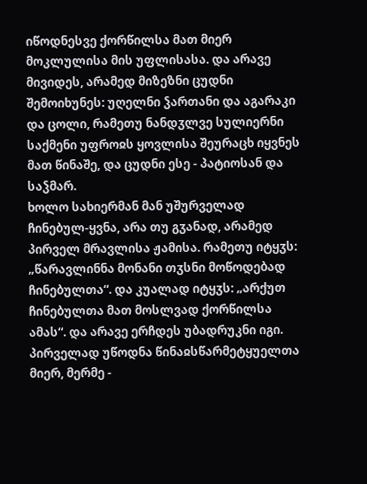იწოდნესვე ქორწილსა მათ მიერ მოკლულისა მის უფლისასა. და არავე მივიდეს, არამედ მიზეზნი ცუდნი შემოიხუნეს: უღელნი ჴართანი და აგარაკი და ცოლი, რამეთუ ნანდჳლვე სულიერნი საქმენი უფროჲს ყოვლისა შეურაცხ იყვნეს მათ წინაშე, და ცუდნი ესე - პატიოსან და საჴმარ.
ხოლო სახიერმან მან უშურველად ჩინებულ-ყვნა, არა თუ გჳანად, არამედ პირველ მრავლისა ჟამისა. რამეთუ იტყჳს: „წარავლინნა მონანი თჳსნი მოწოდებად ჩინებულთა“. და კუალად იტყჳს: „არქუთ ჩინებულთა მათ მოსლვად ქორწილსა ამას“. და არავე ერჩდეს უბადრუკნი იგი.
პირველად უწოდნა წინაჲსწარმეტყუელთა მიერ, მერმე -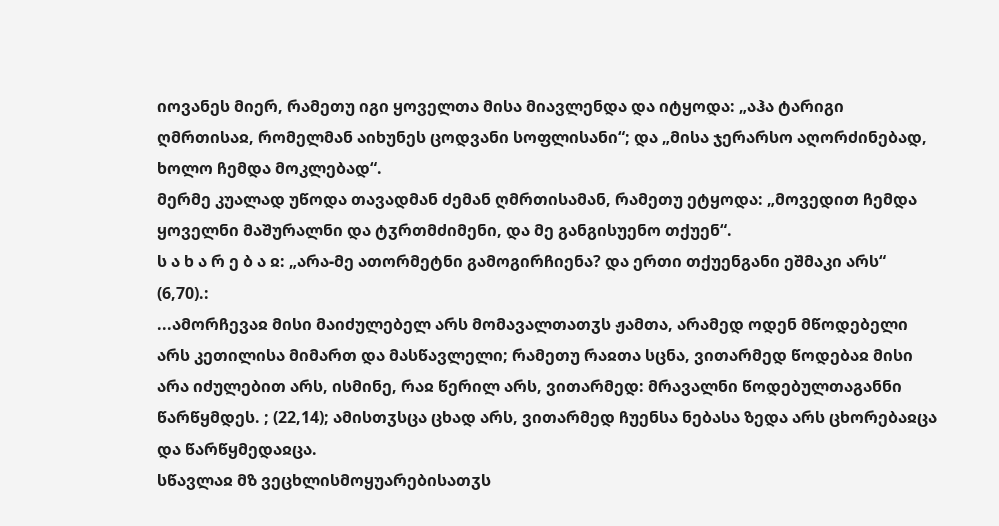იოვანეს მიერ, რამეთუ იგი ყოველთა მისა მიავლენდა და იტყოდა: „აჰა ტარიგი ღმრთისაჲ, რომელმან აიხუნეს ცოდვანი სოფლისანი“; და „მისა ჯერარსო აღორძინებად, ხოლო ჩემდა მოკლებად“.
მერმე კუალად უწოდა თავადმან ძემან ღმრთისამან, რამეთუ ეტყოდა: „მოვედით ჩემდა ყოველნი მაშურალნი და ტჳრთმძიმენი, და მე განგისუენო თქუენ“.
ს ა ხ ა რ ე ბ ა ჲ: „არა-მე ათორმეტნი გამოგირჩიენა? და ერთი თქუენგანი ეშმაკი არს“ (6,70).:
...ამორჩევაჲ მისი მაიძულებელ არს მომავალთათჳს ჟამთა, არამედ ოდენ მწოდებელი არს კეთილისა მიმართ და მასწავლელი; რამეთუ რაჲთა სცნა, ვითარმედ წოდებაჲ მისი არა იძულებით არს, ისმინე, რაჲ წერილ არს, ვითარმედ: მრავალნი წოდებულთაგანნი წარწყმდეს. ; (22,14); ამისთჳსცა ცხად არს, ვითარმედ ჩუენსა ნებასა ზედა არს ცხორებაჲცა და წარწყმედაჲცა.
სწავლაჲ მზ ვეცხლისმოყუარებისათჳს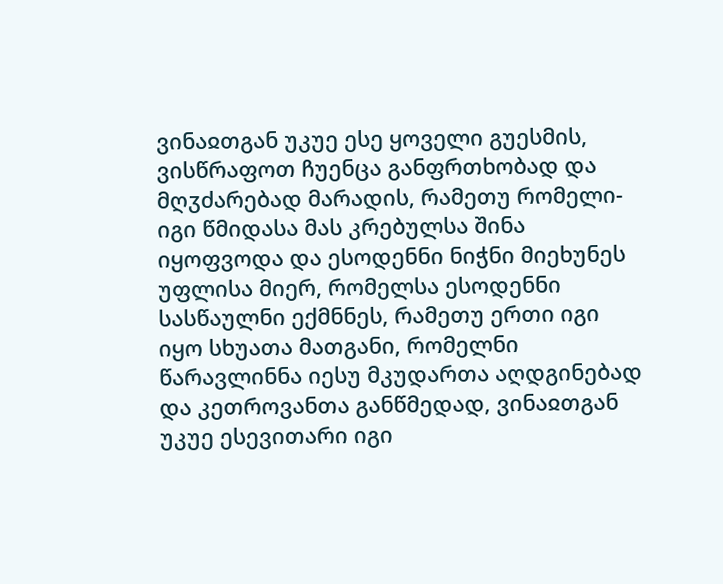ვინაჲთგან უკუე ესე ყოველი გუესმის, ვისწრაფოთ ჩუენცა განფრთხობად და მღჳძარებად მარადის, რამეთუ რომელი-იგი წმიდასა მას კრებულსა შინა იყოფვოდა და ესოდენნი ნიჭნი მიეხუნეს უფლისა მიერ, რომელსა ესოდენნი სასწაულნი ექმნნეს, რამეთუ ერთი იგი იყო სხუათა მათგანი, რომელნი წარავლინნა იესუ მკუდართა აღდგინებად და კეთროვანთა განწმედად, ვინაჲთგან უკუე ესევითარი იგი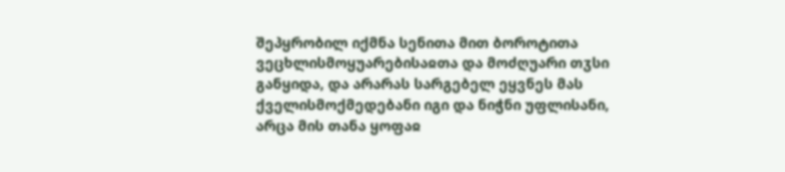შეპყრობილ იქმნა სენითა მით ბოროტითა ვეცხლისმოყუარებისაჲთა და მოძღუარი თჳსი განყიდა, და არარას სარგებელ ეყვნეს მას ქველისმოქმედებანი იგი და ნიჭნი უფლისანი, არცა მის თანა ყოფაჲ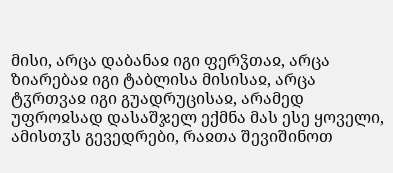მისი, არცა დაბანაჲ იგი ფერჴთაჲ, არცა ზიარებაჲ იგი ტაბლისა მისისაჲ, არცა ტჳრთვაჲ იგი გუადრუცისაჲ, არამედ უფროჲსად დასაშჯელ ექმნა მას ესე ყოველი, ამისთჳს გევედრები, რაჲთა შევიშინოთ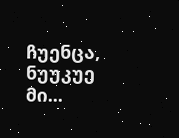ჩუენცა, ნუუკუე მი...